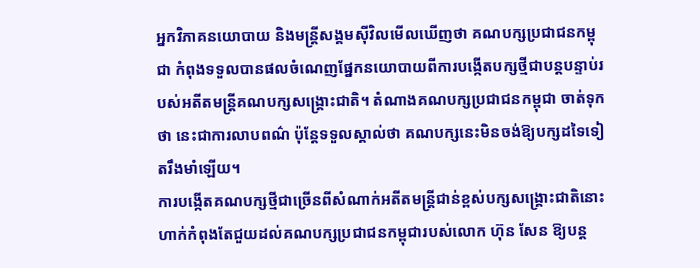អ្នកវិភាគនយោបាយ និងមន្ត្រីសង្គមស៊ីវិលមើលឃើញថា គណបក្សប្រជាជនកម្ពុជា កំពុងទទួលបានផលចំណេញផ្នែកនយោបាយពីការបង្កើតបក្សថ្មីជាបន្តបន្ទាប់របស់អតីតមន្ត្រីគណបក្សសង្គ្រោះជាតិ។ តំណាងគណបក្សប្រជាជនកម្ពុជា ចាត់ទុកថា នេះជាការលាបពណ៌ ប៉ុន្តែទទួលស្គាល់ថា គណបក្សនេះមិនចង់ឱ្យបក្សដទៃទៀតរឹងមាំឡើយ។
ការបង្កើតគណបក្សថ្មីជាច្រើនពីសំណាក់អតីតមន្ត្រីជាន់ខ្ពស់បក្សសង្គ្រោះជាតិនោះ ហាក់កំពុងតែជួយដល់គណបក្សប្រជាជនកម្ពុជារបស់លោក ហ៊ុន សែន ឱ្យបន្ត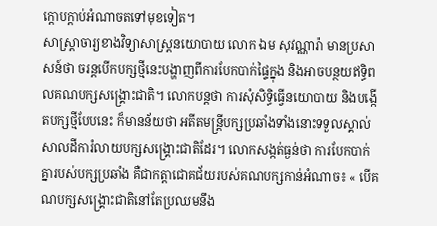ក្តោបក្តាប់អំណាចតទៅមុខទៀត។
សាស្ត្រាចារ្យខាងវិទ្យាសាស្ត្រនយោបាយ លោក ឯម សុវណ្ណារ៉ា មានប្រសាសន៍ថា ចរន្តបើកបក្សថ្មីនេះបង្ហាញពីការបែកបាក់ផ្ទៃក្នុង និងអាចបន្ថយឥទ្ធិពលគណបក្សសង្គ្រោះជាតិ។ លោកបន្តថា ការសុំសិទ្ធិធ្វើនយោបាយ និងបង្កើតបក្សថ្មីបែបនេះ ក៏មានន័យថា អតីតមន្ត្រីបក្សប្រឆាំងទាំងនោះទទួលស្គាល់សាលដីការំលាយបក្សសង្គ្រោះជាតិដែរ។ លោកសង្កត់ធ្ងន់ថា ការបែកបាក់គ្នារបស់បក្សប្រឆាំង គឺជាកត្តាជោគជ័យរបស់គណបក្សកាន់អំណាច៖ « បើគណបក្សសង្គ្រោះជាតិនៅតែប្រឈមនឹង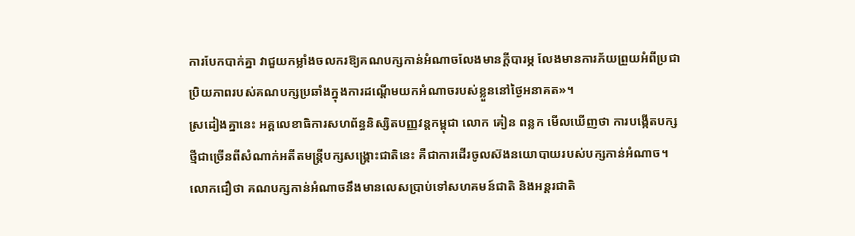ការបែកបាក់គ្នា វាជួយកម្លាំងចលករឱ្យគណបក្សកាន់អំណាចលែងមានក្តីបារម្ភ លែងមានការភ័យព្រួយអំពីប្រជាប្រិយភាពរបស់គណបក្សប្រឆាំងក្នុងការដណ្តើមយកអំណាចរបស់ខ្លួននៅថ្ងៃអនាគត»។
ស្រដៀងគ្នានេះ អគ្គលេខាធិការសហព័ន្ធនិស្សិតបញ្ញវន្តកម្ពុជា លោក គៀន ពន្លក មើលឃើញថា ការបង្កើតបក្សថ្មីជាច្រើនពីសំណាក់អតីតមន្ត្រីបក្សសង្គ្រោះជាតិនេះ គឺជាការដើរចូលស៊ងនយោបាយរបស់បក្សកាន់អំណាច។ លោកជឿថា គណបក្សកាន់អំណាចនឹងមានលេសប្រាប់ទៅសហគមន៍ជាតិ និងអន្តរជាតិ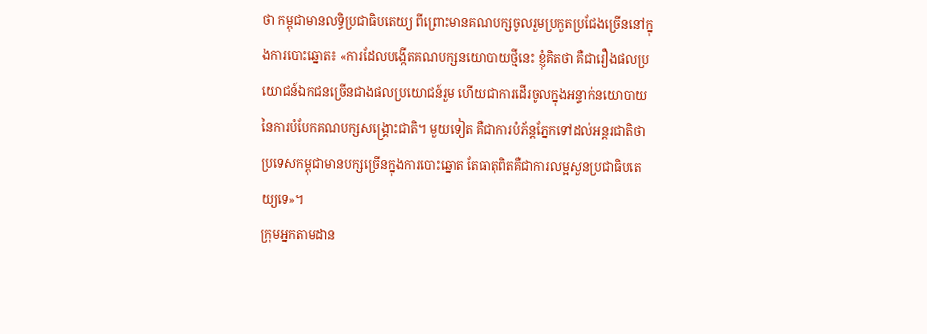ថា កម្ពុជាមានលទ្ធិប្រជាធិបតេយ្យ ពីព្រោះមានគណបក្សចូលរួមប្រកួតប្រជែងច្រើននៅក្នុងការបោះឆ្នោត៖ «ការដែលបង្កើតគណបក្សនយោបាយថ្មីនេះ ខ្ញុំគិតថា គឺជារឿងផលប្រយោជន៍ឯកជនច្រើនជាងផលប្រយោជន៍រួម ហើយជាការដើរចូលក្នុងអន្ទាក់នយោបាយនៃការបំបែកគណបក្សសង្គ្រោះជាតិ។ មួយទៀត គឺជាការបំភ័ន្តភ្នែកទៅដល់អន្តរជាតិថា ប្រទេសកម្ពុជាមានបក្សច្រើនក្នុងការបោះឆ្នោត តែធាតុពិតគឺជាការលម្អសួនប្រជាធិបតេយ្យទេ»។
ក្រុមអ្នកតាមដាន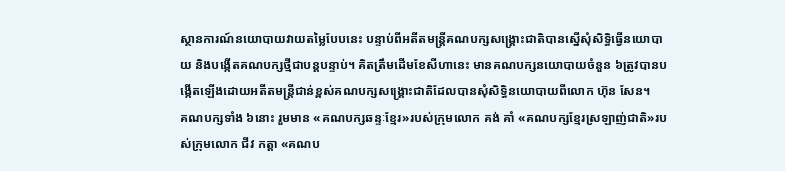ស្ថានការណ៍នយោបាយវាយតម្លៃបែបនេះ បន្ទាប់ពីអតីតមន្ត្រីគណបក្សសង្គ្រោះជាតិបានស្នើសុំសិទ្ធិធ្វើនយោបាយ និងបង្កើតគណបក្សថ្មីជាបន្តបន្ទាប់។ គិតត្រឹមដើមខែសីហានេះ មានគណបក្សនយោបាយចំនួន ៦ត្រូវបានបង្កើតឡើងដោយអតីតមន្ត្រីជាន់ខ្ពស់គណបក្សសង្គ្រោះជាតិដែលបានសុំសិទ្ធិនយោបាយពីលោក ហ៊ុន សែន។
គណបក្សទាំង ៦នោះ រួមមាន «គណបក្សឆន្ទៈខ្មែរ»របស់ក្រុមលោក គង់ គាំ «គណបក្សខ្មែរស្រឡាញ់ជាតិ»របស់ក្រុមលោក ជីវ កត្តា «គណប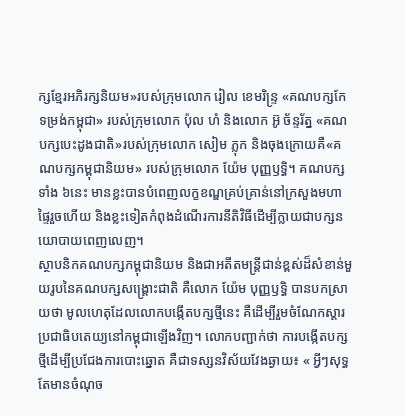ក្សខ្មែរអភិរក្សនិយម»របស់ក្រុមលោក រៀល ខេមរិន្ទ្រ «គណបក្សកែទម្រង់កម្ពុជា» របស់ក្រុមលោក ប៉ុល ហំ និងលោក អ៊ូ ច័ន្ទរ័ត្ន «គណបក្សបេះដូងជាតិ»របស់ក្រុមលោក សៀម ភ្លុក និងចុងក្រោយគឺ«គណបក្សកម្ពុជានិយម» របស់ក្រុមលោក យ៉ែម បុញ្ញឫទ្ធិ។ គណបក្សទាំង ៦នេះ មានខ្លះបានបំពេញលក្ខខណ្ឌគ្រប់គ្រាន់នៅក្រសួងមហាផ្ទៃរួចហើយ និងខ្លះទៀតកំពុងដំណើរការនីតិវិធីដើម្បីក្លាយជាបក្សនយោបាយពេញលេញ។
ស្ថាបនិកគណបក្សកម្ពុជានិយម និងជាអតីតមន្ត្រីជាន់ខ្ពស់ដ៏សំខាន់មួយរូបនៃគណបក្សសង្គ្រោះជាតិ គឺលោក យ៉ែម បុញ្ញឫទ្ធិ បានបកស្រាយថា មូលហេតុដែលលោកបង្កើតបក្សថ្មីនេះ គឺដើម្បីរួមចំណែកស្តារប្រជាធិបតេយ្យនៅកម្ពុជាឡើងវិញ។ លោកបញ្ជាក់ថា ការបង្កើតបក្សថ្មីដើម្បីប្រជែងការបោះឆ្នោត គឺជាទស្សនវិស័យវែងឆ្ងាយ៖ « អ្វីៗសុទ្ធតែមានចំណុច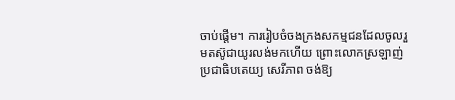ចាប់ផ្តើម។ ការរៀបចំចងក្រងសកម្មជនដែលចូលរួមតស៊ូជាយូរលង់មកហើយ ព្រោះលោកស្រឡាញ់ប្រជាធិបតេយ្យ សេរីភាព ចង់ឱ្យ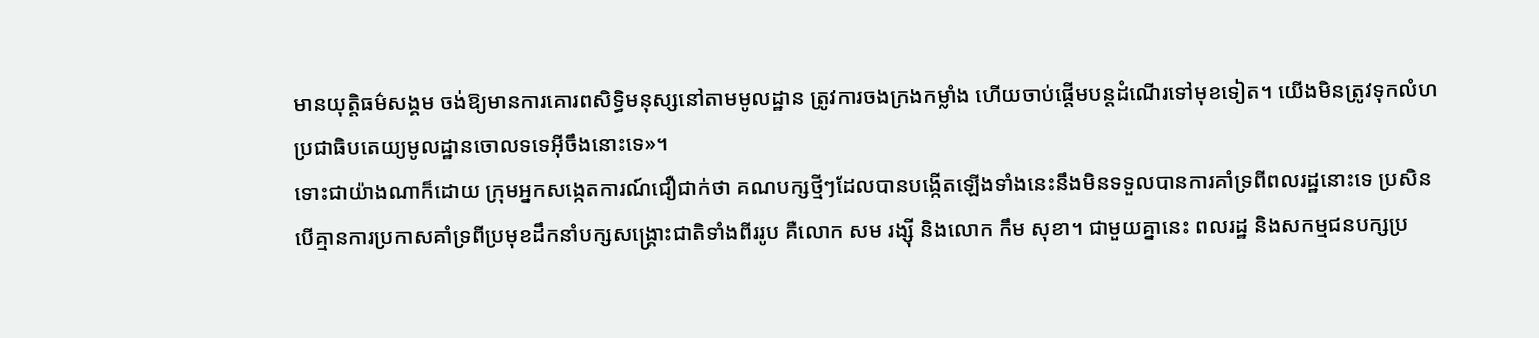មានយុត្តិធម៌សង្គម ចង់ឱ្យមានការគោរពសិទ្ធិមនុស្សនៅតាមមូលដ្ឋាន ត្រូវការចងក្រងកម្លាំង ហើយចាប់ផ្តើមបន្តដំណើរទៅមុខទៀត។ យើងមិនត្រូវទុកលំហប្រជាធិបតេយ្យមូលដ្ឋានចោលទទេអ៊ីចឹងនោះទេ»។
ទោះជាយ៉ាងណាក៏ដោយ ក្រុមអ្នកសង្កេតការណ៍ជឿជាក់ថា គណបក្សថ្មីៗដែលបានបង្កើតឡើងទាំងនេះនឹងមិនទទួលបានការគាំទ្រពីពលរដ្ឋនោះទេ ប្រសិនបើគ្មានការប្រកាសគាំទ្រពីប្រមុខដឹកនាំបក្សសង្គ្រោះជាតិទាំងពីររូប គឺលោក សម រង្ស៊ី និងលោក កឹម សុខា។ ជាមួយគ្នានេះ ពលរដ្ឋ និងសកម្មជនបក្សប្រ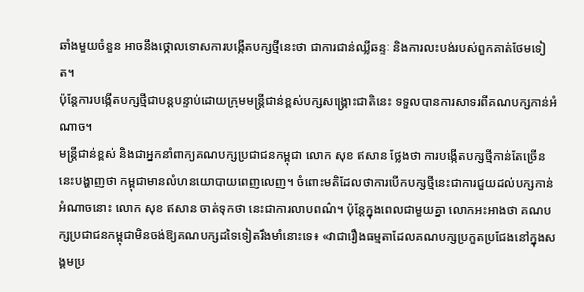ឆាំងមួយចំនួន អាចនឹងថ្កោលទោសការបង្កើតបក្សថ្មីនេះថា ជាការជាន់ឈ្លីឆន្ទៈ និងការលះបង់របស់ពួកគាត់ថែមទៀត។
ប៉ុន្តែការបង្កើតបក្សថ្មីជាបន្តបន្ទាប់ដោយក្រុមមន្ត្រីជាន់ខ្ពស់បក្សសង្គ្រោះជាតិនេះ ទទួលបានការសាទរពីគណបក្សកាន់អំណាច។
មន្ត្រីជាន់ខ្ពស់ និងជាអ្នកនាំពាក្យគណបក្សប្រជាជនកម្ពុជា លោក សុខ ឥសាន ថ្លែងថា ការបង្កើតបក្សថ្មីកាន់តែច្រើននេះបង្ហាញថា កម្ពុជាមានលំហនយោបាយពេញលេញ។ ចំពោះមតិដែលថាការបើកបក្សថ្មីនេះជាការជួយដល់បក្សកាន់អំណាចនោះ លោក សុខ ឥសាន ចាត់ទុកថា នេះជាការលាបពណ៌។ ប៉ុន្តែក្នុងពេលជាមួយគ្នា លោកអះអាងថា គណបក្សប្រជាជនកម្ពុជាមិនចង់ឱ្យគណបក្សដទៃទៀតរឹងមាំនោះទេ៖ «វាជារឿងធម្មតាដែលគណបក្សប្រកួតប្រជែងនៅក្នុងសង្គមប្រ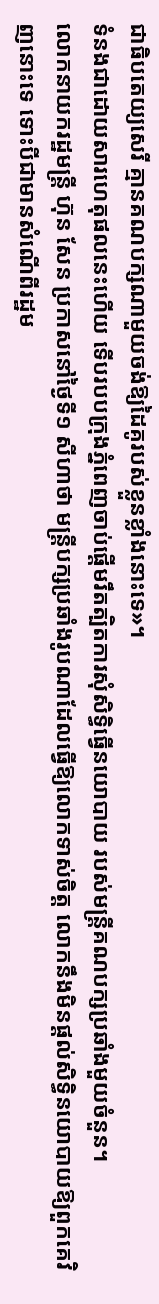ជាធិបតេយ្យសេរី គ្មានគណបក្សណាមួយចង់ឱ្យដៃគូរបស់ខ្លួនខ្លាំងនោះទេ»។
ទំនងជាដោយសារហេតុផលនេះហើយ ទើបរបបក្រុងភ្នំពេញចាប់ផ្តើមរឹតត្បិតការសុំសិទ្ធិធ្វើនយោបាយ របស់មន្ត្រីគណបក្សប្រឆាំងមួយចំនួន។
លោកនាយករដ្ឋមន្ត្រី ហ៊ុន សែន ប្រកាសនៅថ្ងៃទី១ សីហាថា មន្ត្រីបក្សប្រឆាំងរូបណាដែលធ្វើឱ្យលោកទាស់ចិត្ត លោកនឹងមិនផ្តល់សិទ្ធិនយោបាយឱ្យពួកគេវិញនោះទេ ទោះបីជាមានសំណើពីរដ្ឋម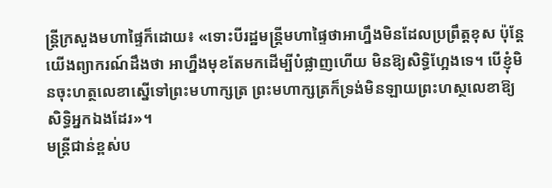ន្ត្រីក្រសួងមហាផ្ទៃក៏ដោយ៖ «ទោះបីរដ្ឋមន្ត្រីមហាផ្ទៃថាអាហ្នឹងមិនដែលប្រព្រឹត្តខុស ប៉ុន្តែយើងព្យាករណ៍ដឹងថា អាហ្នឹងមុខតែមកដើម្បីបំផ្លាញហើយ មិនឱ្យសិទ្ធិហ្អែងទេ។ បើខ្ញុំមិនចុះហត្ថលេខាស្នើទៅព្រះមហាក្សត្រ ព្រះមហាក្សត្រក៏ទ្រង់មិនឡាយព្រះហស្ថលេខាឱ្យសិទ្ធិអ្នកឯងដែរ»។
មន្ត្រីជាន់ខ្ពស់ប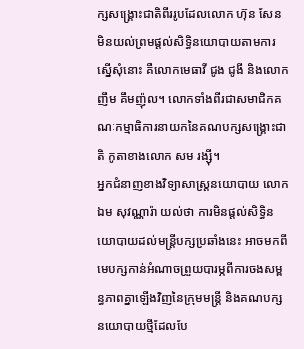ក្សសង្គ្រោះជាតិពីររូបដែលលោក ហ៊ុន សែន មិនយល់ព្រមផ្តល់សិទ្ធិនយោបាយតាមការស្នើសុំនោះ គឺលោកមេធាវី ជូង ជូងី និងលោក ញឹម គឹមញ៉ុល។ លោកទាំងពីរជាសមាជិកគណៈកម្មាធិការនាយកនៃគណបក្សសង្គ្រោះជាតិ កូតាខាងលោក សម រង្ស៊ី។
អ្នកជំនាញខាងវិទ្យាសាស្ត្រនយោបាយ លោក ឯម សុវណ្ណារ៉ា យល់ថា ការមិនផ្តល់សិទ្ធិនយោបាយដល់មន្ត្រីបក្សប្រឆាំងនេះ អាចមកពីមេបក្សកាន់អំណាចព្រួយបារម្ភពីការចងសម្ពន្ធភាពគ្នាឡើងវិញនៃក្រុមមន្ត្រី និងគណបក្សនយោបាយថ្មីដែលបែ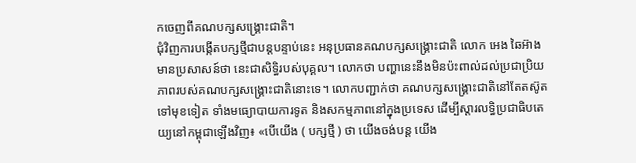កចេញពីគណបក្សសង្គ្រោះជាតិ។
ជុំវិញការបង្កើតបក្សថ្មីជាបន្តបន្ទាប់នេះ អនុប្រធានគណបក្សសង្គ្រោះជាតិ លោក អេង ឆៃអ៊ាង មានប្រសាសន៍ថា នេះជាសិទ្ធិរបស់បុគ្គល។ លោកថា បញ្ហានេះនឹងមិនប៉ះពាល់ដល់ប្រជាប្រិយភាពរបស់គណបក្សសង្គ្រោះជាតិនោះទេ។ លោកបញ្ជាក់ថា គណបក្សសង្គ្រោះជាតិនៅតែតស៊ូតទៅមុខទៀត ទាំងមធ្យោបាយការទូត និងសកម្មភាពនៅក្នុងប្រទេស ដើម្បីស្តារលទ្ធិប្រជាធិបតេយ្យនៅកម្ពុជាឡើងវិញ៖ «បើយើង ( បក្សថ្មី ) ថា យើងចង់បន្ត យើង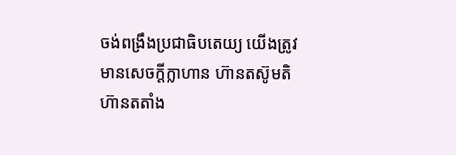ចង់ពង្រឹងប្រជាធិបតេយ្យ យើងត្រូវមានសេចក្តីក្លាហាន ហ៊ានតស៊ូមតិ ហ៊ានតតាំង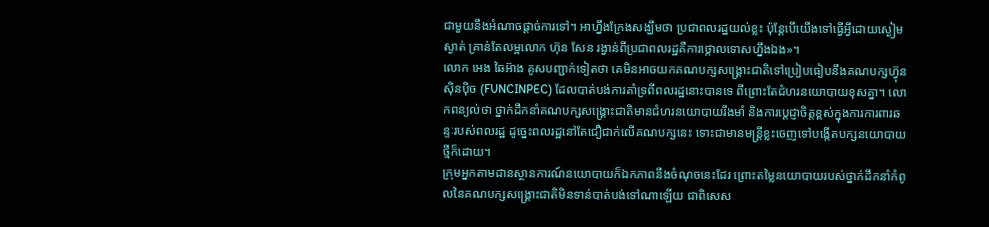ជាមួយនឹងអំណាចផ្ដាច់ការទៅ។ អាហ្នឹងក្រែងសង្ឃឹមថា ប្រជាពលរដ្ឋយល់ខ្លះ ប៉ុន្តែបើយើងទៅធ្វើអ្វីដោយស្ងៀមស្ងាត់ គ្រាន់តែលម្អលោក ហ៊ុន សែន រង្វាន់ពីប្រជាពលរដ្ឋគឺការថ្កោលទោសហ្នឹងឯង»។
លោក អេង ឆៃអ៊ាង គូសបញ្ជាក់ទៀតថា គេមិនអាចយកគណបក្សសង្គ្រោះជាតិទៅប្រៀបធៀបនឹងគណបក្សហ៊្វុនស៊ិនប៉ិច (FUNCINPEC) ដែលបាត់បង់ការគាំទ្រពីពលរដ្ឋនោះបានទេ ពីព្រោះតែជំហរនយោបាយខុសគ្នា។ លោកពន្យល់ថា ថ្នាក់ដឹកនាំគណបក្សសង្គ្រោះជាតិមានជំហរនយោបាយរឹងមាំ និងការប្តេជ្ញាចិត្តខ្ពស់ក្នុងការការពារឆន្ទៈរបស់ពលរដ្ឋ ដូច្នេះពលរដ្ឋនៅតែជឿជាក់លើគណបក្សនេះ ទោះជាមានមន្ត្រីខ្លះចេញទៅបង្កើតបក្សនយោបាយថ្មីក៏ដោយ។
ក្រុមអ្នកតាមដានស្ថានការណ៍នយោបាយក៏ឯកភាពនឹងចំណុចនេះដែរ ព្រោះតម្លៃនយោបាយរបស់ថ្នាក់ដឹកនាំកំពូលនៃគណបក្សសង្គ្រោះជាតិមិនទាន់បាត់បង់ទៅណាឡើយ ជាពិសេស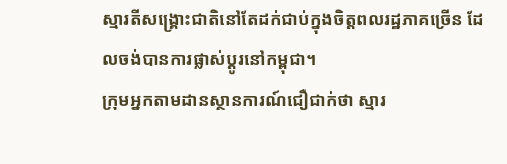ស្មារតីសង្គ្រោះជាតិនៅតែដក់ជាប់ក្នុងចិត្តពលរដ្ឋភាគច្រើន ដែលចង់បានការផ្លាស់ប្តូរនៅកម្ពុជា។
ក្រុមអ្នកតាមដានស្ថានការណ៍ជឿជាក់ថា ស្មារ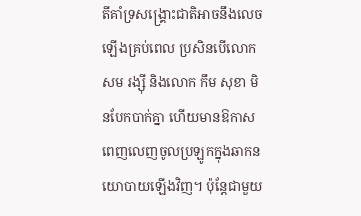តីគាំទ្រសង្គ្រោះជាតិអាចនឹងលេចឡើងគ្រប់ពេល ប្រសិនបើលោក សម រង្ស៊ី និងលោក កឹម សុខា មិនបែកបាក់គ្នា ហើយមានឱកាសពេញលេញចូលប្រឡូកក្នុងឆាកនយោបាយឡើងវិញ។ ប៉ុន្តែជាមួយ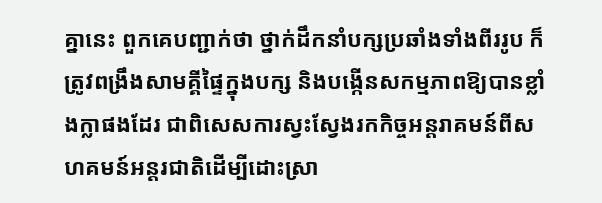គ្នានេះ ពួកគេបញ្ជាក់ថា ថ្នាក់ដឹកនាំបក្សប្រឆាំងទាំងពីររូប ក៏ត្រូវពង្រឹងសាមគ្គីផ្ទៃក្នុងបក្ស និងបង្កើនសកម្មភាពឱ្យបានខ្លាំងក្លាផងដែរ ជាពិសេសការស្វះស្វែងរកកិច្ចអន្តរាគមន៍ពីសហគមន៍អន្តរជាតិដើម្បីដោះស្រា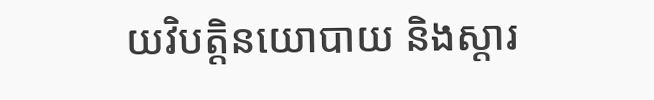យវិបត្តិនយោបាយ និងស្តារ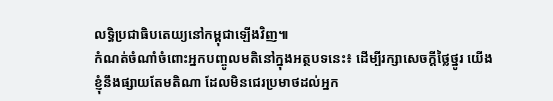លទ្ធិប្រជាធិបតេយ្យនៅកម្ពុជាឡើងវិញ៕
កំណត់ចំណាំចំពោះអ្នកបញ្ចូលមតិនៅក្នុងអត្ថបទនេះ៖ ដើម្បីរក្សាសេចក្ដីថ្លៃថ្នូរ យើងខ្ញុំនឹងផ្សាយតែមតិណា ដែលមិនជេរប្រមាថដល់អ្នក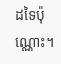ដទៃប៉ុណ្ណោះ។